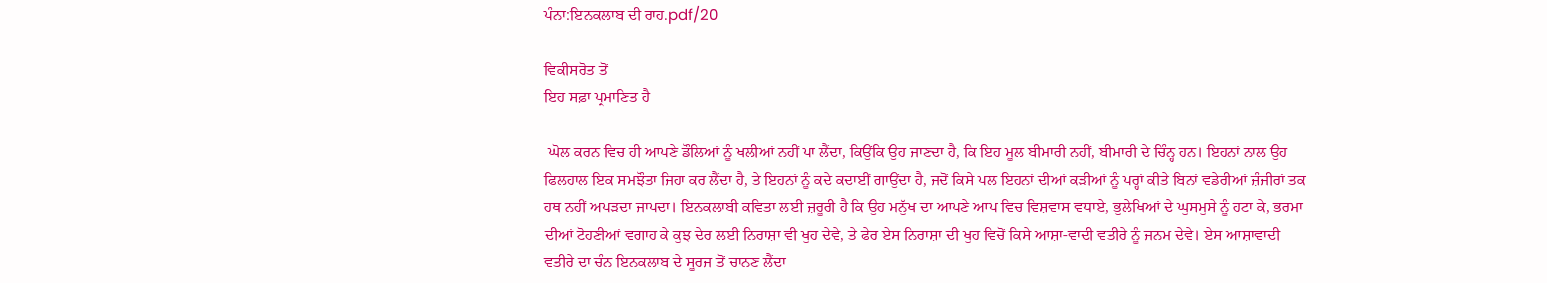ਪੰਨਾ:ਇਨਕਲਾਬ ਦੀ ਰਾਹ.pdf/20

ਵਿਕੀਸਰੋਤ ਤੋਂ
ਇਹ ਸਫ਼ਾ ਪ੍ਰਮਾਣਿਤ ਹੈ

 ਘੋਲ ਕਰਨ ਵਿਚ ਹੀ ਆਪਣੇ ਡੌਲਿਆਂ ਨੂੰ ਖਲੀਆਂ ਨਹੀਂ ਪਾ ਲੈਂਦਾ, ਕਿਉਂਕਿ ਉਹ ਜਾਣਦਾ ਹੈ, ਕਿ ਇਹ ਮੂਲ ਬੀਮਾਰੀ ਨਹੀਂ, ਬੀਮਾਰੀ ਦੇ ਚਿੰਨ੍ਹ ਹਨ। ਇਹਨਾਂ ਨਾਲ ਉਹ ਫਿਲਹਾਲ ਇਕ ਸਮਝੌਤਾ ਜਿਹਾ ਕਰ ਲੈਂਦਾ ਹੈ, ਤੇ ਇਹਨਾਂ ਨੂੰ ਕਦੇ ਕਦਾਈਂ ਗਾਉਂਦਾ ਹੈ, ਜਦੋਂ ਕਿਸੇ ਪਲ ਇਹਨਾਂ ਦੀਆਂ ਕੜੀਆਂ ਨੂੰ ਪਰ੍ਹਾਂ ਕੀਤੇ ਬਿਨਾਂ ਵਡੇਰੀਆਂ ਜ਼ੰਜੀਰਾਂ ਤਕ ਹਥ ਨਹੀਂ ਅਪੜਦਾ ਜਾਪਦਾ। ਇਨਕਲਾਬੀ ਕਵਿਤਾ ਲਈ ਜ਼ਰੂਰੀ ਹੈ ਕਿ ਉਹ ਮਨੁੱਖ ਦਾ ਆਪਣੇ ਆਪ ਵਿਚ ਵਿਸ਼ਵਾਸ ਵਧਾਏ, ਭੁਲੇਖਿਆਂ ਦੇ ਘੁਸਮੁਸੇ ਨੂੰ ਹਟਾ ਕੇ, ਭਰਮਾ ਦੀਆਂ ਟੋਹਣੀਆਂ ਵਗਾਹ ਕੇ ਕੁਝ ਦੇਰ ਲਈ ਨਿਰਾਸ਼ਾ ਵੀ ਖੁਹ ਦੇਵੇ, ਤੇ ਫੇਰ ਏਸ ਨਿਰਾਸ਼ਾ ਦੀ ਖੁਹ ਵਿਚੋਂ ਕਿਸੇ ਆਸ਼ਾ-ਵਾਦੀ ਵਤੀਰੇ ਨੂੰ ਜਨਮ ਦੇਵੇ। ਏਸ ਆਸ਼ਾਵਾਦੀ ਵਤੀਰੇ ਦਾ ਚੰਨ ਇਨਕਲਾਬ ਦੇ ਸੂਰਜ ਤੋਂ ਚਾਨਣ ਲੈਂਦਾ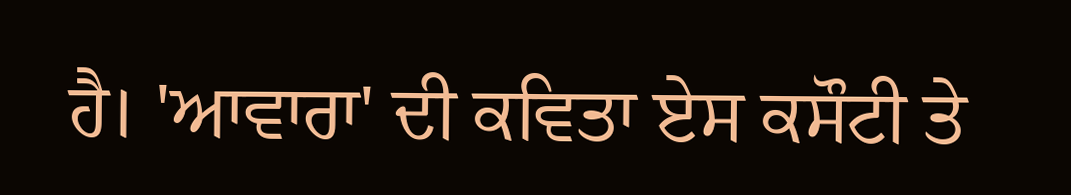ਹੈ। 'ਆਵਾਰਾ' ਦੀ ਕਵਿਤਾ ਏਸ ਕਸੌਟੀ ਤੇ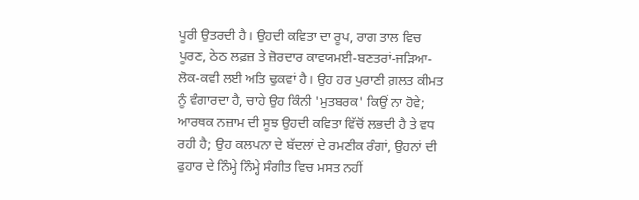ਪੂਰੀ ਉਤਰਦੀ ਹੈ। ਉਹਦੀ ਕਵਿਤਾ ਦਾ ਰੂਪ, ਰਾਗ ਤਾਲ ਵਿਚ ਪੂਰਣ, ਠੇਠ ਲਫ਼ਜ਼ ਤੇ ਜ਼ੋਰਦਾਰ ਕਾਵਯਮਈ-ਬਣਤਰਾਂ-ਜੜਿਆ-ਲੋਕ-ਕਵੀ ਲਈ ਅਤਿ ਢੁਕਵਾਂ ਹੈ। ਉਹ ਹਰ ਪੁਰਾਣੀ ਗ਼ਲਤ ਕੀਮਤ ਨੂੰ ਵੰਗਾਰਦਾ ਹੈ, ਚਾਹੇ ਉਹ ਕਿੰਨੀ 'ਮੁਤਬਰਕ' ਕਿਉਂ ਨਾ ਹੋਵੇ; ਆਰਥਕ ਨਜ਼ਾਮ ਦੀ ਸੂਝ ਉਹਦੀ ਕਵਿਤਾ ਵਿੱਚੋਂ ਲਭਦੀ ਹੈ ਤੇ ਵਧ ਰਹੀ ਹੈ; ਉਹ ਕਲਪਨਾ ਦੇ ਬੱਦਲਾਂ ਦੇ ਰਮਣੀਕ ਰੰਗਾਂ, ਉਹਨਾਂ ਦੀ ਫੁਹਾਰ ਦੇ ਨਿੰਮ੍ਹੇ ਨਿੰਮ੍ਹੇ ਸੰਗੀਤ ਵਿਚ ਮਸਤ ਨਹੀਂ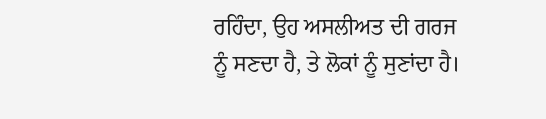ਰਹਿੰਦਾ, ਉਹ ਅਸਲੀਅਤ ਦੀ ਗਰਜ ਨੂੰ ਸਣਦਾ ਹੈ, ਤੇ ਲੋਕਾਂ ਨੂੰ ਸੁਣਾਂਦਾ ਹੈ।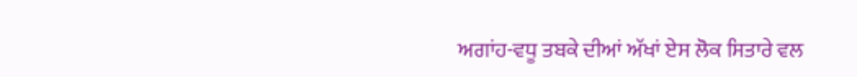ਅਗਾਂਹ-ਵਧੂ ਤਬਕੇ ਦੀਆਂ ਅੱਖਾਂ ਏਸ ਲੋਕ ਸਿਤਾਰੇ ਵਲ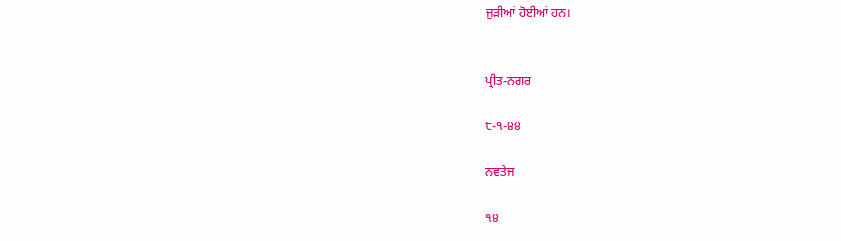ਜੁੜੀਆਂ ਹੋਈਆਂ ਹਨ।


ਪ੍ਰੀਤ-ਨਗਰ

੮-੧-੪੪

ਨਵਤੇਜ

੧੪